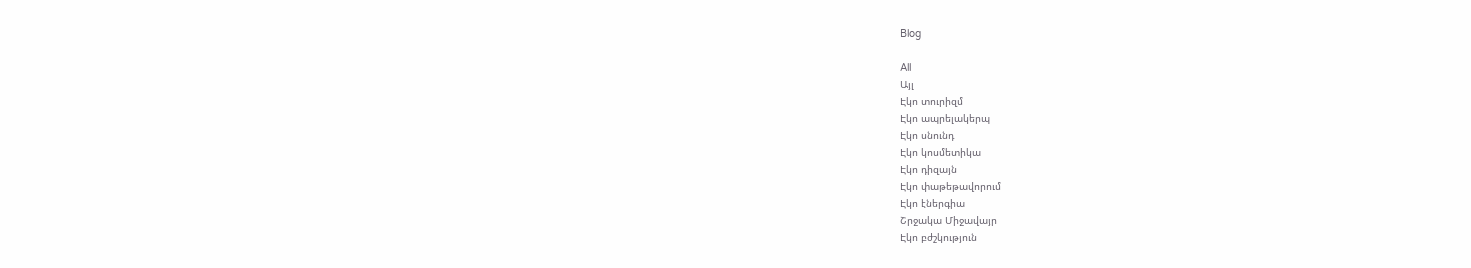Blog

All
Այլ
Էկո տուրիզմ
Էկո ապրելակերպ
Էկո սնունդ
Էկո կոսմետիկա
Էկո դիզայն
Էկո փաթեթավորում
Էկո էներգիա
Շրջակա Միջավայր
Էկո բժշկություն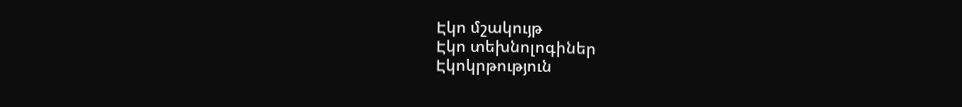Էկո մշակույթ
Էկո տեխնոլոգիներ
Էկոկրթություն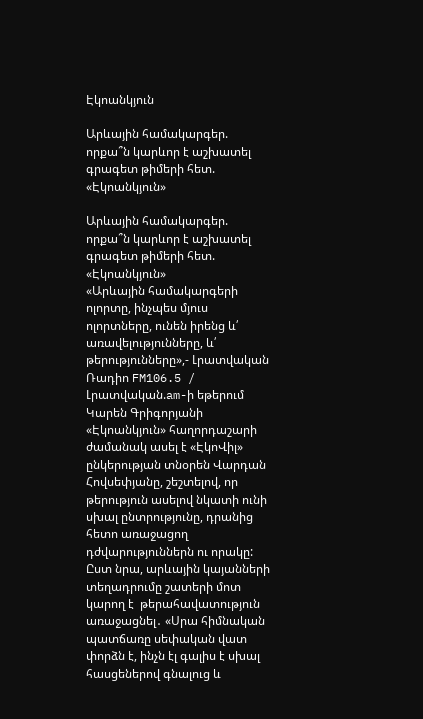Էկոանկյուն

Արևային համակարգեր. որքա՞ն կարևոր է աշխատել գրագետ թիմերի հետ. «Էկոանկյուն»

Արևային համակարգեր. որքա՞ն կարևոր է աշխատել գրագետ թիմերի հետ. «Էկոանկյուն»
«Արևային համակարգերի ոլորտը, ինչպես մյուս ոլորտները, ունեն իրենց և՛ առավելությունները, և՛ թերությունները»,- Լրատվական Ռադիո FM106.5 / Լրատվական.am-ի եթերում Կարեն Գրիգորյանի  «Էկոանկյուն» հաղորդաշարի ժամանակ ասել է «ԷկոՎիլ» ընկերության տնօրեն Վարդան Հովսեփյանը, շեշտելով, որ թերություն ասելով նկատի ունի սխալ ընտրությունը, դրանից հետո առաջացող դժվարություններն ու որակը: Ըստ նրա, արևային կայանների տեղադրումը շատերի մոտ կարող է  թերահավատություն առաջացնել․ «Սրա հիմնական պատճառը սեփական վատ փորձն է, ինչն էլ գալիս է սխալ հասցեներով գնալուց և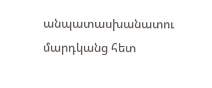անպատասխանատու մարդկանց հետ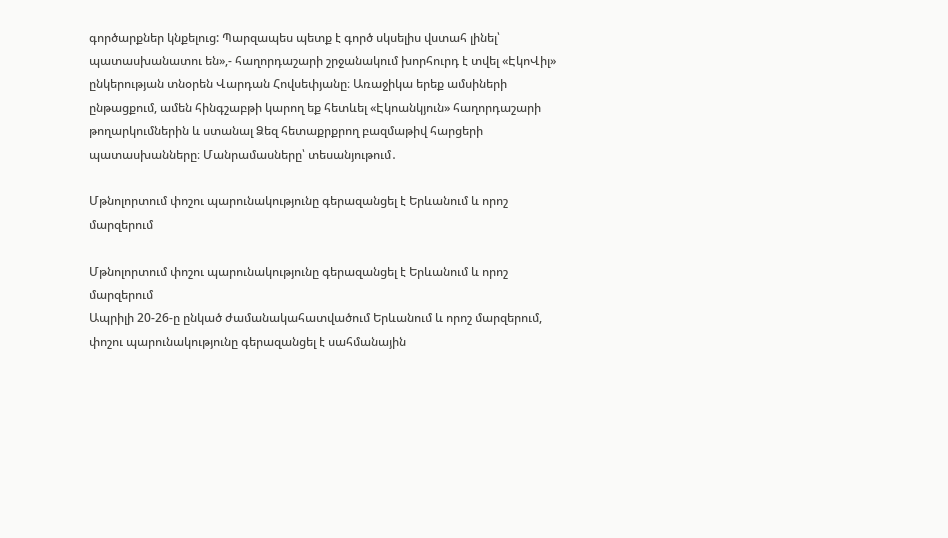գործարքներ կնքելուց: Պարզապես պետք է գործ սկսելիս վստահ լինել՝ պատասխանատու են»,- հաղորդաշարի շրջանակում խորհուրդ է տվել «ԷկոՎիլ» ընկերության տնօրեն Վարդան Հովսեփյանը։ Առաջիկա երեք ամսիների ընթացքում, ամեն հինգշաբթի կարող եք հետևել «Էկոանկյուն» հաղորդաշարի թողարկումներին և ստանալ Ձեզ հետաքրքրող բազմաթիվ հարցերի պատասխանները։ Մանրամասները՝ տեսանյութում․

Մթնոլորտում փոշու պարունակությունը գերազանցել է Երևանում և որոշ մարզերում

Մթնոլորտում փոշու պարունակությունը գերազանցել է Երևանում և որոշ մարզերում
Ապրիլի 20-26-ը ընկած ժամանակահատվածում Երևանում և որոշ մարզերում, փոշու պարունակությունը գերազանցել է սահմանային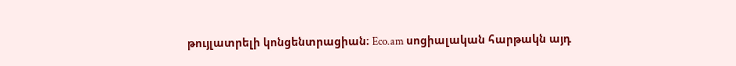թույլատրելի կոնցենտրացիան։ Eco.am սոցիալական հարթակն այդ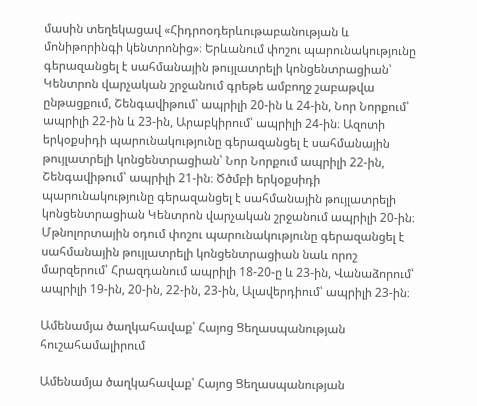մասին տեղեկացավ «Հիդրոօդերևութաբանության և մոնիթորինգի կենտրոնից»։ Երևանում փոշու պարունակությունը գերազանցել է սահմանային թույլատրելի կոնցենտրացիան՝ Կենտրոն վարչական շրջանում գրեթե ամբողջ շաբաթվա ընթացքում, Շենգավիթում՝ ապրիլի 20-ին և 24-ին, Նոր Նորքում՝ ապրիլի 22-ին և 23-ին, Արաբկիրում՝ ապրիլի 24-ին։ Ազոտի երկօքսիդի պարունակությունը գերազանցել է սահմանային թույլատրելի կոնցենտրացիան՝ Նոր Նորքում ապրիլի 22-ին, Շենգավիթում՝ ապրիլի 21-ին։ Ծծմբի երկօքսիդի պարունակությունը գերազանցել է սահմանային թույլատրելի կոնցենտրացիան Կենտրոն վարչական շրջանում ապրիլի 20-ին։ Մթնոլորտային օդում փոշու պարունակությունը գերազանցել է սահմանային թույլատրելի կոնցենտրացիան նաև որոշ մարզերում՝ Հրազդանում ապրիլի 18-20-ը և 23-ին, Վանաձորում՝ ապրիլի 19-ին, 20-ին, 22-ին, 23-ին, Ալավերդիում՝ ապրիլի 23-ին։

Ամենամյա ծաղկահավաք՝ Հայոց Ցեղասպանության հուշահամալիրում

Ամենամյա ծաղկահավաք՝ Հայոց Ցեղասպանության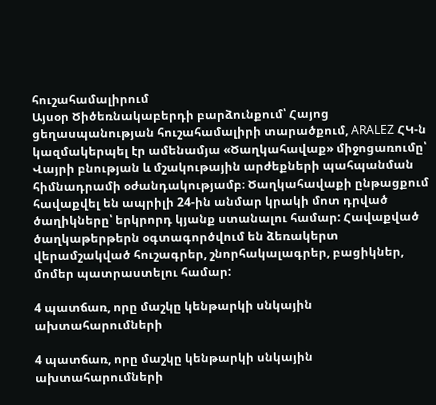հուշահամալիրում
Այսօր Ծիծեռնակաբերդի բարձունքում՝ Հայոց ցեղասպանության հուշահամալիրի տարածքում, ARALEZ ՀԿ-ն կազմակերպել էր ամենամյա «Ծաղկահավաք» միջոցառումը՝ Վայրի բնության և մշակութային արժեքների պահպանման հիմնադրամի օժանդակությամբ։ Ծաղկահավաքի ընթացքում հավաքվել են ապրիլի 24-ին անմար կրակի մոտ դրված ծաղիկները՝ երկրորդ կյանք ստանալու համար: Հավաքված ծաղկաթերթերն օգտագործվում են ձեռակերտ վերամշակված հուշագրեր, շնորհակալագրեր, բացիկներ, մոմեր պատրաստելու համար:

4 պատճառ, որը մաշկը կենթարկի սնկային ախտահարումների

4 պատճառ, որը մաշկը կենթարկի սնկային ախտահարումների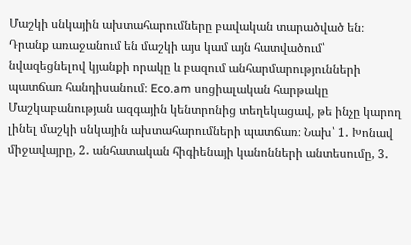Մաշկի սնկային ախտահարումները բավական տարածված են։ Դրանք առաջանում են մաշկի այս կամ այն հատվածում՝ նվազեցնելով կյանքի որակը և բազում անհարմարությունների պատճառ հանդիսանում։ Eco.am սոցիալական հարթակը Մաշկաբանության ազգային կենտրոնից տեղեկացավ, թե ինչը կարող լինել մաշկի սնկային ախտահարումների պատճառ։ Նախ՝ 1․ Խոնավ միջավայրը, 2․ անհատական հիգիենայի կանոնների անտեսումը, 3․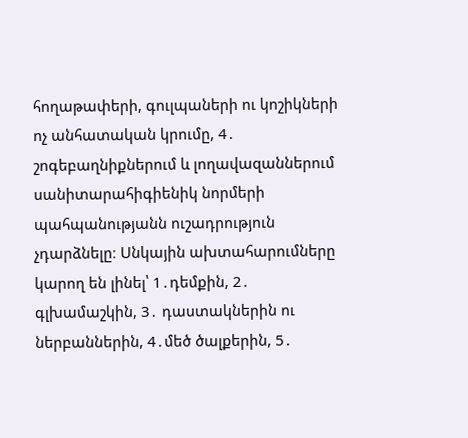հողաթափերի, գուլպաների ու կոշիկների ոչ անհատական կրումը, 4․ շոգեբաղնիքներում և լողավազաններում սանիտարահիգիենիկ նորմերի պահպանությանն ուշադրություն չդարձնելը։ Սնկային ախտահարումները կարող են լինել՝ 1․դեմքին, 2․ գլխամաշկին, 3․ դաստակներին ու ներբաններին, 4․մեծ ծալքերին, 5․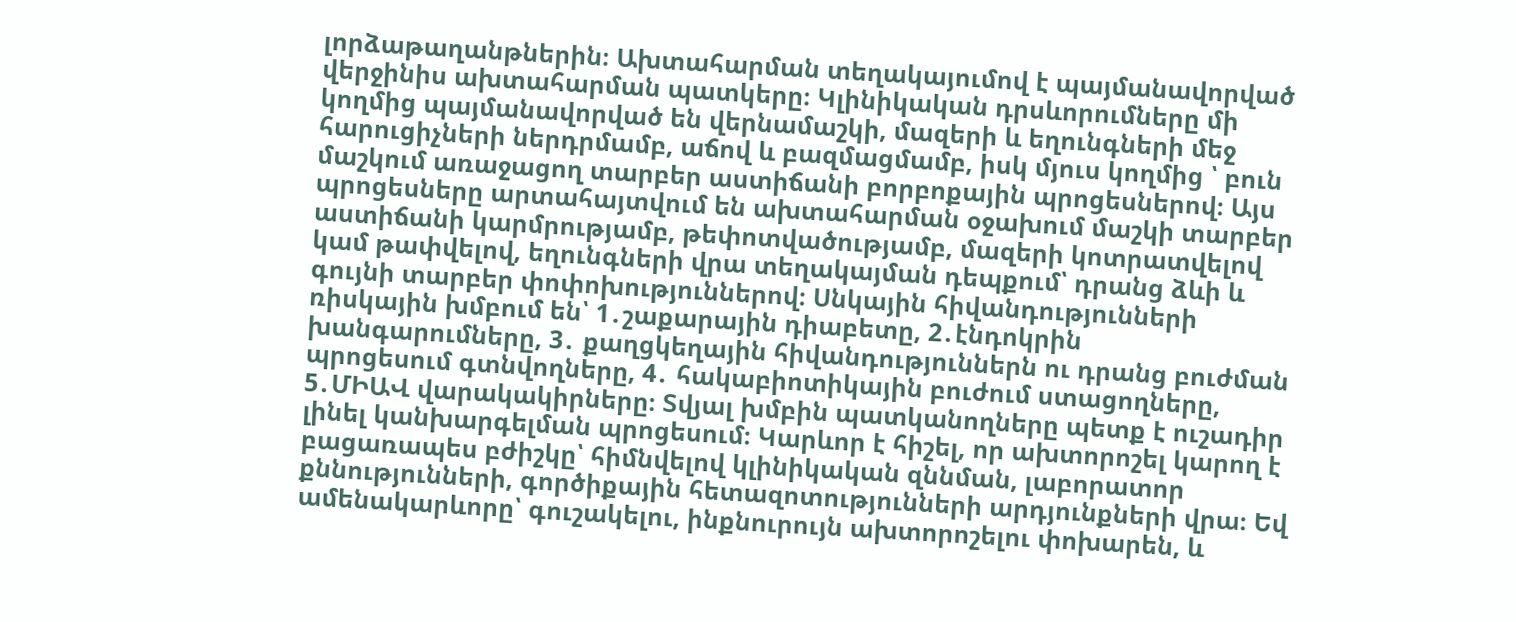լորձաթաղանթներին։ Ախտահարման տեղակայումով է պայմանավորված վերջինիս ախտահարման պատկերը։ Կլինիկական դրսևորումները մի կողմից պայմանավորված են վերնամաշկի, մազերի և եղունգների մեջ հարուցիչների ներդրմամբ, աճով և բազմացմամբ, իսկ մյուս կողմից ՝ բուն մաշկում առաջացող տարբեր աստիճանի բորբոքային պրոցեսներով։ Այս պրոցեսները արտահայտվում են ախտահարման օջախում մաշկի տարբեր աստիճանի կարմրությամբ, թեփոտվածությամբ, մազերի կոտրատվելով կամ թափվելով, եղունգների վրա տեղակայման դեպքում՝ դրանց ձևի և գույնի տարբեր փոփոխություններով։ Սնկային հիվանդությունների ռիսկային խմբում են՝ 1․շաքարային դիաբետը, 2․էնդոկրին խանգարումները, 3․ քաղցկեղային հիվանդություններն ու դրանց բուժման պրոցեսում գտնվողները, 4․ հակաբիոտիկային բուժում ստացողները, 5․ՄԻԱՎ վարակակիրները։ Տվյալ խմբին պատկանողները պետք է ուշադիր լինել կանխարգելման պրոցեսում։ Կարևոր է հիշել, որ ախտորոշել կարող է բացառապես բժիշկը՝ հիմնվելով կլինիկական զննման, լաբորատոր քննությունների, գործիքային հետազոտությունների արդյունքների վրա։ Եվ ամենակարևորը՝ գուշակելու, ինքնուրույն ախտորոշելու փոխարեն, և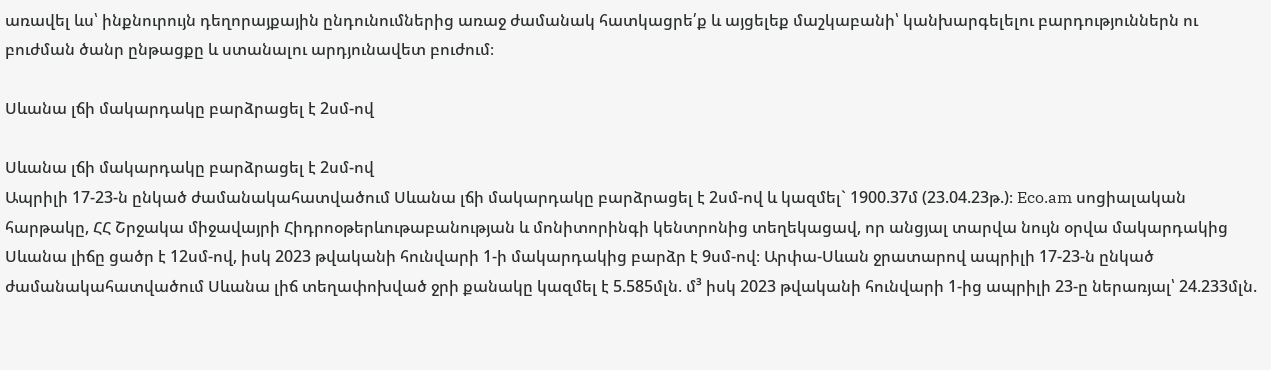առավել ևս՝ ինքնուրույն դեղորայքային ընդունումներից առաջ ժամանակ հատկացրե՛ք և այցելեք մաշկաբանի՝ կանխարգելելու բարդություններն ու բուժման ծանր ընթացքը և ստանալու արդյունավետ բուժում։

Սևանա լճի մակարդակը բարձրացել է 2սմ-ով

Սևանա լճի մակարդակը բարձրացել է 2սմ-ով
Ապրիլի 17-23-ն ընկած ժամանակահատվածում Սևանա լճի մակարդակը բարձրացել է 2սմ-ով և կազմել` 1900.37մ (23.04.23թ.)։ Eco.am սոցիալական հարթակը, ՀՀ Շրջակա միջավայրի Հիդրոօթերևութաբանության և մոնիտորինգի կենտրոնից տեղեկացավ, որ անցյալ տարվա նույն օրվա մակարդակից Սևանա լիճը ցածր է 12սմ-ով, իսկ 2023 թվականի հունվարի 1-ի մակարդակից բարձր է 9սմ-ով։ Արփա-Սևան ջրատարով ապրիլի 17-23-ն ընկած ժամանակահատվածում Սևանա լիճ տեղափոխված ջրի քանակը կազմել է 5.585մլն. մ³ իսկ 2023 թվականի հունվարի 1-ից ապրիլի 23-ը ներառյալ՝ 24.233մլն.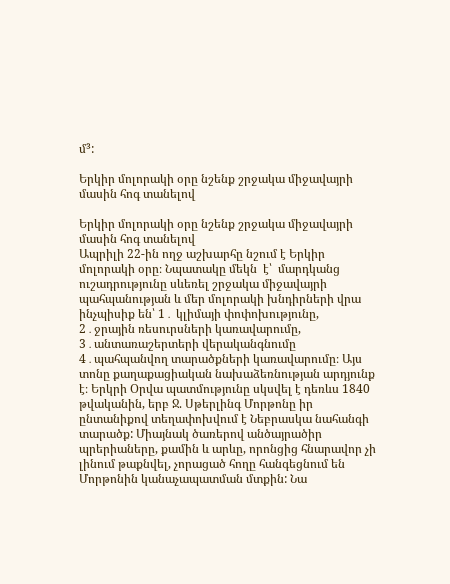մ³:

Երկիր մոլորակի օրը նշենք շրջակա միջավայրի մասին հոգ տանելով

Երկիր մոլորակի օրը նշենք շրջակա միջավայրի մասին հոգ տանելով
Ապրիլի 22-ին ողջ աշխարհը նշում է Երկիր մոլորակի օրը։ Նպատակը մեկն  է՝  մարդկանց ուշադրությունը սևեռել շրջակա միջավայրի պահպանության և մեր մոլորակի խնդիրների վրա ինչպիսիք են՝ 1․ կլիմայի փոփոխությունը, 2․ջրային ռեսուրսների կառավարումը, 3․անտառաշերտերի վերականգնումը 4․պահպանվող տարածքների կառավարումը։ Այս տոնը քաղաքացիական նախաձեռնության արդյունք է։ Երկրի Օրվա պատմությունը սկսվել է դեռևս 1840 թվականին, երբ Ջ. Սթերլինգ Մորթոնը իր ընտանիքով տեղափոխվում է Նեբրասկա նահանգի տարածք: Միայնակ ծառերով անծայրածիր պրերիաները, քամին և արևը, որոնցից հնարավոր չի լինում թաքնվել, չորացած հողը հանգեցնում են Մորթոնին կանաչապատման մտքին: Նա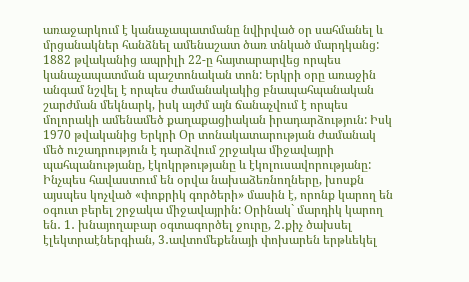առաջարկում է կանաչապատմանը նվիրված օր սահմանել և մրցանակներ հանձնել ամենաշատ ծառ տնկած մարդկանց: 1882 թվականից ապրիլի 22-ը հայտարարվեց որպես կանաչապատման պաշտոնական տոն: Երկրի օրը առաջին անգամ նշվել է որպես ժամանակակից բնապահպանական շարժման մեկնարկ, իսկ այժմ այն ճանաչվում է որպես մոլորակի ամենամեծ քաղաքացիական իրադարձություն: Իսկ 1970 թվականից Երկրի Օր տոնակատարության ժամանակ մեծ ուշադրություն է դարձվում շրջակա միջավայրի պահպանությանը, էկոկրթությանը և էկոլուսավորությանը: Ինչպես հավաստում են օրվա նախաձեռնողները, խոսքն այսպես կոչված «փոքրիկ գործերի» մասին է, որոնք կարող են օգուտ բերել շրջակա միջավայրին: Օրինակ` մարդիկ կարող են․ 1․ խնայողաբար օգտագործել ջուրը, 2․քիչ ծախսել էլեկտրաէներգիան, 3․ավտոմեքենայի փոխարեն երթևեկել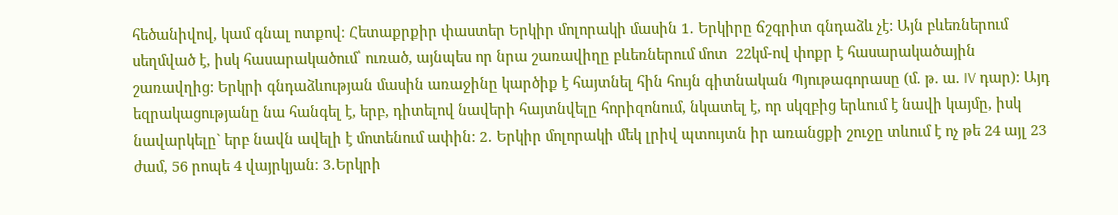հեծանիվով, կամ գնալ ոտքով։ Հետաքրքիր փաստեր Երկիր մոլորակի մասին 1․ Երկիրը ճշգրիտ գնդաձև չէ: Այն բևեռներում սեղմված է, իսկ հասարակածում՝ ուռած, այնպես որ նրա շառավիղը բևեռներում մոտ  22կմ-ով փոքր է հասարակածային շառավղից: Երկրի գնդաձևության մասին առաջինը կարծիք է հայտնել հին հույն գիտնական Պյութագորասը (մ. թ. ա. IV դար): Այդ եզրակացությանը նա հանգել է, երբ, դիտելով նավերի հայտնվելը հորիզոնում, նկատել է, որ սկզբից երևում է նավի կայմը, իսկ նավարկելը` երբ նավն ավելի է մոտենում ափին: 2․ Երկիր մոլորակի մեկ լրիվ պտույտն իր առանցքի շուջը տևում է ոչ թե 24 այլ 23 ժամ, 56 րոպե 4 վայրկյան։ 3․Երկրի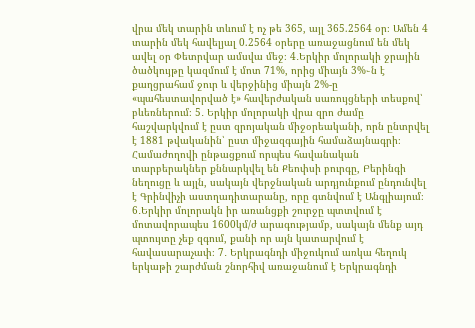վրա մեկ տարին տևում է ոչ թե 365, այլ 365.2564 օր։ Ամեն 4 տարին մեկ հավելյալ 0.2564 օրերը առաջացնում են մեկ ավել օր Փետրվար ամսվա մեջ։ 4․Երկիր մոլորակի ջրային ծածկույթը կազմում է մոտ 71%, որից միայն 3%֊ն է քաղցրահամ ջուր և վերջինից միայն 2%-ը «պահեստավորված է» հավերժական սառույցների տեսքով՝ բևեռներում։ 5․ Երկիր մոլորակի վրա զրո ժամը հաշվարկվում է ըստ զրոյական միջօրեականի, որն ընտրվել է 1881 թվականին՝ ըստ միջազգային համաձայնագրի։ Համաժողովի ընթացքում որպես հավանական տարբերակներ քննարկվել են Քեոփսի բուրգը, Բերինգի նեղուցը և այլն, սակայն վերջնական արդյունքում ընդունվել է Գրինվիչի աստղադիտարանը, որը գտնվում է Անգլիայում։ 6․Երկիր մոլորակն իր առանցքի շուրջը պտտվում է մոտավորապես 1600կմ/ժ արագությամբ, սակայն մենք այդ պտույտը չեք զգում, քանի որ այն կատարվում է հավասարաչափ։ 7․ Երկրագնդի միջուկում առկա հեղուկ երկաթի շարժման շնորհիվ առաջանում է Երկրագնդի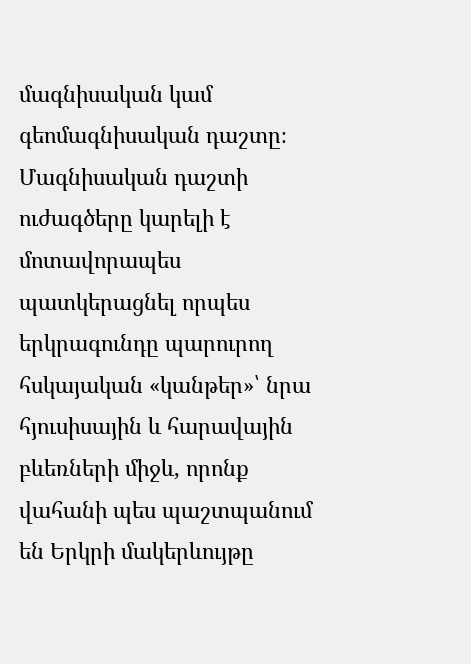մագնիսական կամ գեոմագնիսական դաշտը։ Մագնիսական դաշտի ուժագծերը կարելի է մոտավորապես պատկերացնել որպես երկրագունդը պարուրող հսկայական «կանթեր»՝ նրա հյուսիսային և հարավային բևեռների միջև, որոնք վահանի պես պաշտպանում են Երկրի մակերևույթը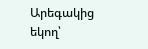Արեգակից եկող՝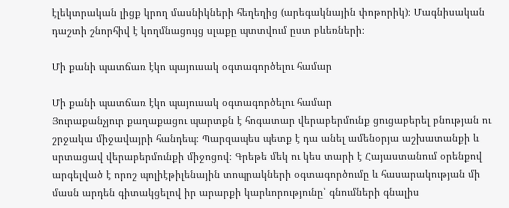էլեկտրական լիցք կրող մասնիկների հեղեղից (արեգակնային փոթորիկ)։ Մագնիսական դաշտի շնորհիվ է կողմնացույց սլաքը պտտվում ըստ բևեռների։

Մի քանի պատճառ էկո պայուսակ օգտագործելու համար

Մի քանի պատճառ էկո պայուսակ օգտագործելու համար
Յուրաքանչյուր քաղաքացու պարտքն է հոգատար վերաբերմունք ցուցաբերել բնության ու շրջակա միջավայրի հանդեպ։ Պարզապես պետք է դա անել ամենօրյա աշխատանքի և սրտացավ վերաբերմունքի միջոցով։ Գրեթե մեկ ու կես տարի է Հայաստանում օրենքով արգելված է որոշ պոլիէթիլենային տոպրակների օգտագործումը և հասարակության մի մասն արդեն գիտակցելով իր արարքի կարևորությունը՝ գնումների գնալիս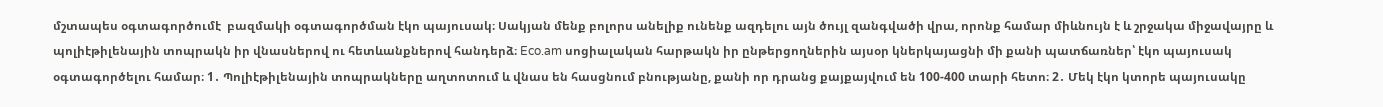մշտապես օգտագործումէ  բազմակի օգտագործման էկո պայուսակ։ Սակյան մենք բոլորս անելիք ունենք ազդելու այն ծույլ զանգվածի վրա, որոնք համար միևնույն է և շրջակա միջավայրը և պոլիէթիլենային տոպրակն իր վնասներով ու հետևանքներով հանդերձ։ Eco.am սոցիալական հարթակն իր ընթերցողներին այսօր կներկայացնի մի քանի պատճառներ՝ էկո պայուսակ օգտագործելու համար։ 1․ Պոլիէթիլենային տոպրակները աղտոտում և վնաս են հասցնում բնությանը, քանի որ դրանց քայքայվում են 100-400 տարի հետո։ 2․ Մեկ էկո կտորե պայուսակը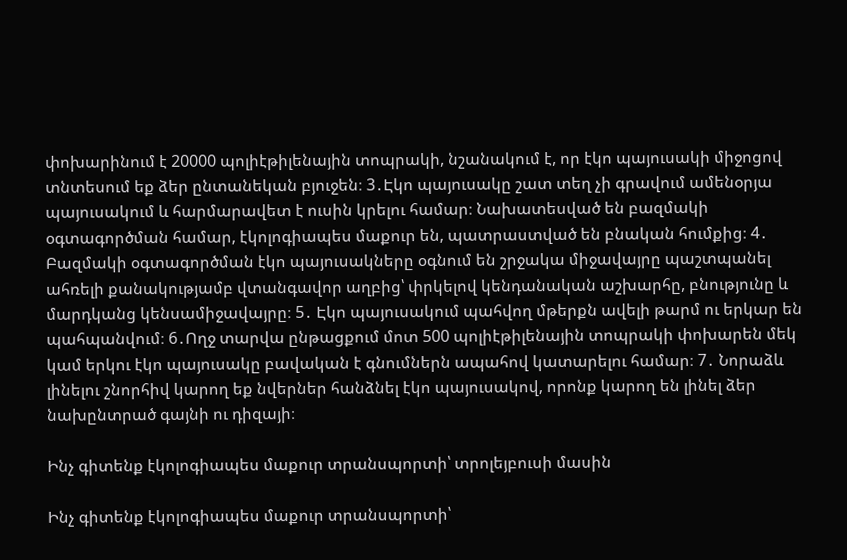փոխարինում է 20000 պոլիէթիլենային տոպրակի, նշանակում է, որ էկո պայուսակի միջոցով տնտեսում եք ձեր ընտանեկան բյուջեն։ 3․Էկո պայուսակը շատ տեղ չի գրավում ամենօրյա պայուսակում և հարմարավետ է ուսին կրելու համար։ Նախատեսված են բազմակի օգտագործման համար, էկոլոգիապես մաքուր են, պատրաստված են բնական հումքից։ 4․ Բազմակի օգտագործման էկո պայուսակները օգնում են շրջակա միջավայրը պաշտպանել ահռելի քանակությամբ վտանգավոր աղբից՝ փրկելով կենդանական աշխարհը, բնությունը և մարդկանց կենսամիջավայրը։ 5․ Էկո պայուսակում պահվող մթերքն ավելի թարմ ու երկար են պահպանվում։ 6․Ողջ տարվա ընթացքում մոտ 500 պոլիէթիլենային տոպրակի փոխարեն մեկ կամ երկու էկո պայուսակը բավական է գնումներն ապահով կատարելու համար։ 7․ Նորաձև լինելու շնորհիվ կարող եք նվերներ հանձնել էկո պայուսակով, որոնք կարող են լինել ձեր նախընտրած գայնի ու դիզայի։

Ինչ գիտենք էկոլոգիապես մաքուր տրանսպորտի՝ տրոլեյբուսի մասին

Ինչ գիտենք էկոլոգիապես մաքուր տրանսպորտի՝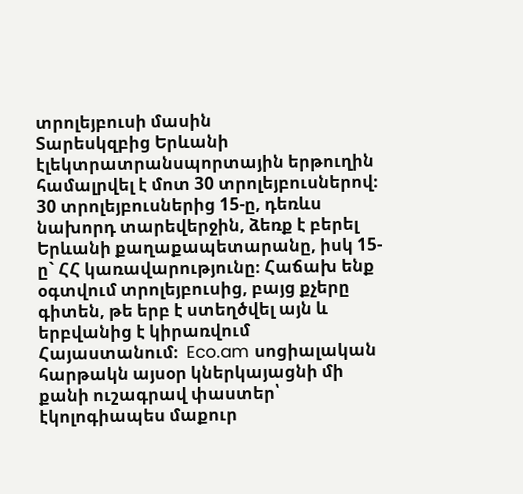տրոլեյբուսի մասին
Տարեսկզբից Երևանի էլեկտրատրանսպորտային երթուղին համալրվել է մոտ 30 տրոլեյբուսներով։ 30 տրոլեյբուսներից 15-ը, դեռևս նախորդ տարեվերջին, ձեռք է բերել Երևանի քաղաքապետարանը, իսկ 15-ը` ՀՀ կառավարությունը։ Հաճախ ենք օգտվում տրոլեյբուսից, բայց քչերը գիտեն, թե երբ է ստեղծվել այն և երբվանից է կիրառվում Հայաստանում։  Eco.am սոցիալական հարթակն այսօր կներկայացնի մի քանի ուշագրավ փաստեր՝ էկոլոգիապես մաքուր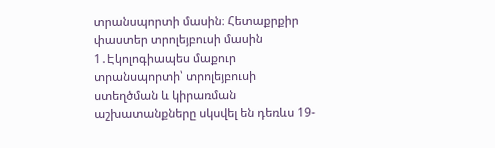տրանսպորտի մասին։ Հետաքրքիր փաստեր տրոլեյբուսի մասին 1․Էկոլոգիապես մաքուր տրանսպորտի՝ տրոլեյբուսի ստեղծման և կիրառման աշխատանքները սկսվել են դեռևս 19-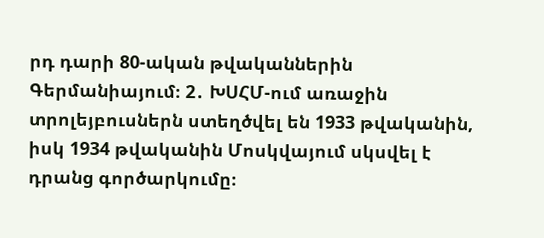րդ դարի 80-ական թվականներին Գերմանիայում։ 2․ ԽՍՀՄ-ում առաջին տրոլեյբուսներն ստեղծվել են 1933 թվականին, իսկ 1934 թվականին Մոսկվայում սկսվել է դրանց գործարկումը։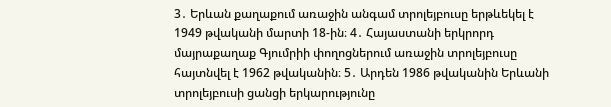3․ Երևան քաղաքում առաջին անգամ տրոլեյբուսը երթևեկել է 1949 թվականի մարտի 18-ին։ 4․ Հայաստանի երկրորդ մայրաքաղաք Գյումրիի փողոցներում առաջին տրոլեյբուսը հայտնվել է 1962 թվականին։ 5․ Արդեն 1986 թվականին Երևանի տրոլեյբուսի ցանցի երկարությունը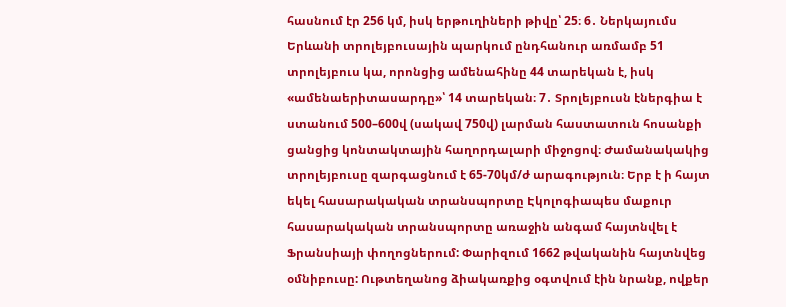հասնում էր 256 կմ, իսկ երթուղիների թիվը՝ 25։ 6․ Ներկայումս Երևանի տրոլեյբուսային պարկում ընդհանուր առմամբ 51 տրոլեյբուս կա, որոնցից ամենահինը 44 տարեկան է, իսկ «ամենաերիտասարդը»՝ 14 տարեկան։ 7․ Տրոլեյբուսն էներգիա է ստանում 500–600վ (սակավ 750վ) լարման հաստատուն հոսանքի ցանցից կոնտակտային հաղորդալարի միջոցով։ Ժամանակակից տրոլեյբուսը զարգացնում է 65-70կմ/ժ արագություն։ Երբ է ի հայտ եկել հասարակական տրանսպորտը Էկոլոգիապես մաքուր հասարակական տրանսպորտը առաջին անգամ հայտնվել է Ֆրանսիայի փողոցներում: Փարիզում 1662 թվականին հայտնվեց օմնիբուսը: Ութտեղանոց ձիակառքից օգտվում էին նրանք, ովքեր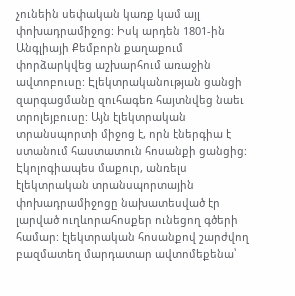չունեին սեփական կառք կամ այլ փոխադրամիջոց: Իսկ արդեն 1801-ին Անգլիայի Քեմբորն քաղաքում փորձարկվեց աշխարհում առաջին ավտոբուսը: Էլեկտրականության ցանցի զարգացմանը զուհագեռ հայտնվեց նաեւ տրոլեյբուսը: Այն էլեկտրական տրանսպորտի միջոց է, որն էներգիա է ստանում հաստատուն հոսանքի ցանցից: Էկոլոգիապես մաքուր, անռելս էլեկտրական տրանսպորտային փոխադրամիջոցը նախատեսված էր լարված ուղևորահոսքեր ունեցող գծերի համար: էլեկտրական հոսանքով շարժվող բազմատեղ մարդատար ավտոմեքենա՝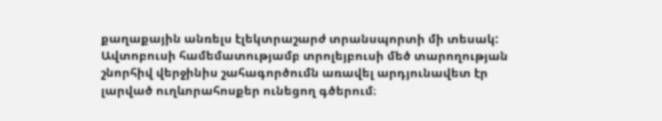քաղաքային անռելս էլեկտրաշարժ տրանսպորտի մի տեսակ: Ավտոբուսի համեմատությամբ տրոլեյբուսի մեծ տարողության շնորհիվ վերջինիս շահագործումն առավել արդյունավետ էր լարված ուղևորահոսքեր ունեցող գծերում։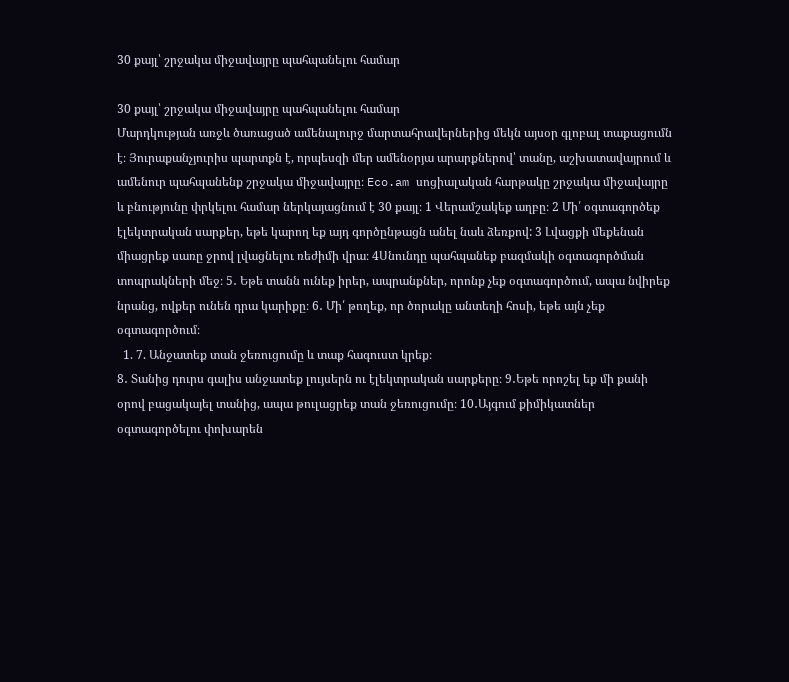30 քայլ՝ շրջակա միջավայրը պահպանելու համար

30 քայլ՝ շրջակա միջավայրը պահպանելու համար
Մարդկության առջև ծառացած ամենալուրջ մարտահրավերներից մեկն այսօր գլոբալ տաքացումն է։ Յուրաքանչյուրիս պարտքն է, որպեսզի մեր ամենօրյա արարքներով՝ տանը, աշխատավայրում և ամենուր պահպանենք շրջակա միջավայրը։ Eco.am սոցիալական հարթակը շրջակա միջավայրը և բնությունը փրկելու համար ներկայացնում է 30 քայլ։ 1 Վերամշակեք աղբը։ 2 Մի՛ օգտագործեք էլեկտրական սարքեր, եթե կարող եք այդ գործընթացն անել նաև ձեռքով: 3 Լվացքի մեքենան միացրեք սառը ջրով լվացնելու ռեժիմի վրա։ 4Սնունդը պահպանեք բազմակի օգտագործման տոպրակների մեջ։ 5․ Եթե տանն ունեք իրեր, ապրանքներ, որոնք չեք օգտագործում, ապա նվիրեք նրանց, ովքեր ունեն դրա կարիքը։ 6․ Մի՛ թողեք, որ ծորակը անտեղի հոսի, եթե այն չեք օգտագործում։
  1. 7. Անջատեք տան ջեռուցումը և տաք հագուստ կրեք։
8․ Տանից դուրս գալիս անջատեք լույսերն ու էլեկտրական սարքերը։ 9․Եթե որոշել եք մի քանի օրով բացակայել տանից, ապա թուլացրեք տան ջեռուցումը։ 10․Այգում քիմիկատներ օգտագործելու փոխարեն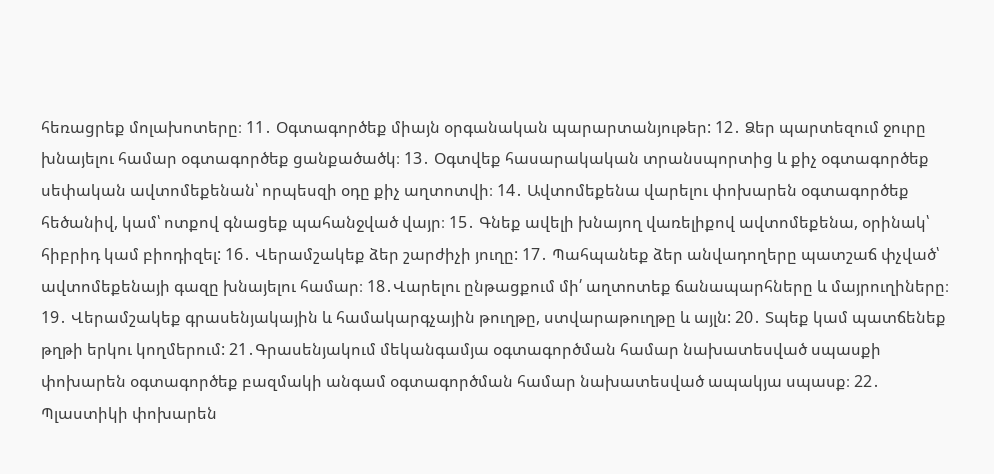հեռացրեք մոլախոտերը։ 11․ Օգտագործեք միայն օրգանական պարարտանյութեր: 12․ Ձեր պարտեզում ջուրը խնայելու համար օգտագործեք ցանքածածկ։ 13․ Օգտվեք հասարակական տրանսպորտից և քիչ օգտագործեք սեփական ավտոմեքենան՝ որպեսզի օդը քիչ աղտոտվի։ 14․ Ավտոմեքենա վարելու փոխարեն օգտագործեք հեծանիվ, կամ՝ ոտքով գնացեք պահանջված վայր։ 15․ Գնեք ավելի խնայող վառելիքով ավտոմեքենա, օրինակ՝ հիբրիդ կամ բիոդիզել: 16․ Վերամշակեք ձեր շարժիչի յուղը: 17․ Պահպանեք ձեր անվադողերը պատշաճ փչված՝ ավտոմեքենայի գազը խնայելու համար։ 18․Վարելու ընթացքում մի՛ աղտոտեք ճանապարհները և մայրուղիները։ 19․ Վերամշակեք գրասենյակային և համակարգչային թուղթը, ստվարաթուղթը և այլն: 20․ Տպեք կամ պատճենեք թղթի երկու կողմերում: 21․Գրասենյակում մեկանգամյա օգտագործման համար նախատեսված սպասքի փոխարեն օգտագործեք բազմակի անգամ օգտագործման համար նախատեսված ապակյա սպասք։ 22․ Պլաստիկի փոխարեն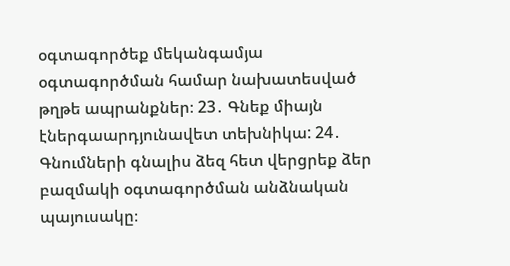օգտագործեք մեկանգամյա օգտագործման համար նախատեսված թղթե ապրանքներ։ 23․ Գնեք միայն էներգաարդյունավետ տեխնիկա: 24․ Գնումների գնալիս ձեզ հետ վերցրեք ձեր բազմակի օգտագործման անձնական պայուսակը։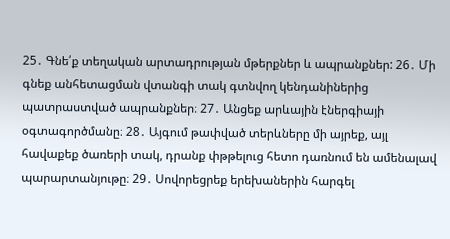25․ Գնե՛ք տեղական արտադրության մթերքներ և ապրանքներ: 26․ Մի գնեք անհետացման վտանգի տակ գտնվող կենդանիներից պատրաստված ապրանքներ։ 27․ Անցեք արևային էներգիայի օգտագործմանը։ 28․ Այգում թափված տերևները մի այրեք, այլ հավաքեք ծառերի տակ, դրանք փթթելուց հետո դառնում են ամենալավ պարարտանյութը։ 29․ Սովորեցրեք երեխաներին հարգել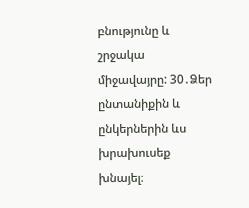բնությունը և շրջակա միջավայրը: 30․Ձեր ընտանիքին և ընկերներին ևս խրախուսեք խնայել։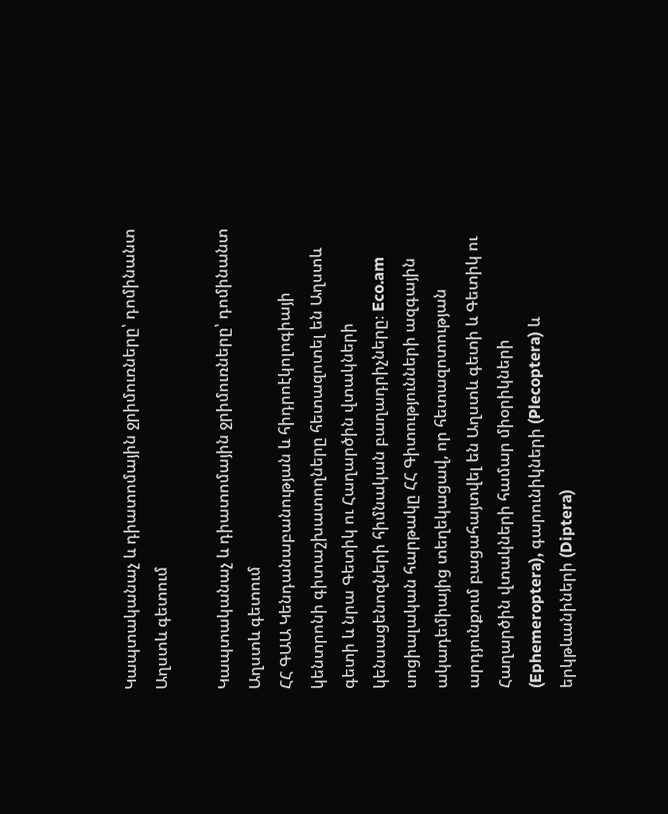Կապտականաչ և դիատոմային ջրիմուռները՝ դոմինանտ Աղստև գետում

Կապտականաչ և դիատոմային ջրիմուռները՝ դոմինանտ Աղստև գետում
ՀՀ ԳԱԱ Կենդանաբանության և հիդրոէկոլոգիայի կենտրոնի գիտաշխատողները հետազոտել են Աղստև գետի և նրա Գետիկ ու Հաղարծին վտակների կենսացենոզների հիմնական բաղադրիչները։ Eco.am սոցիալական հարթակը ՀՀ Գիտությունների ազգային ակադեմիայից տեղեկացավ, որ հետազոտության արդյունքում բացահայտվել են Աղստև գետի և Գետիկ ու Հաղարծին վտակների համար միօրիկների (Ephemeroptera), գարունիկների (Plecoptera) և երկթևանիների (Diptera)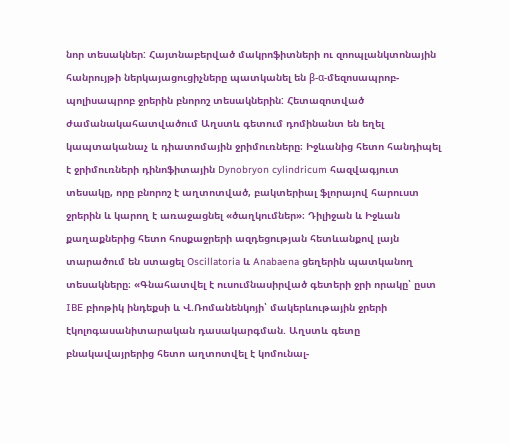նոր տեսակներ: Հայտնաբերված մակրոֆիտների ու զոոպլանկտոնային հանրույթի ներկայացուցիչները պատկանել են β-α-մեզոսապրոբ-պոլիսապրոբ ջրերին բնորոշ տեսակներին: Հետազոտված ժամանակահատվածում Աղստև գետում դոմինանտ են եղել կապտականաչ և դիատոմային ջրիմուռները։ Իջևանից հետո հանդիպել է ջրիմուռների դինոֆիտային Dynobryon cylindricum հազվագյուտ տեսակը, որը բնորոշ է աղտոտված, բակտերիալ ֆլորայով հարուստ ջրերին և կարող է առաջացնել «ծաղկումներ»։ Դիլիջան և Իջևան քաղաքներից հետո հոսքաջրերի ազդեցության հետևանքով լայն տարածում են ստացել Oscillatoria և Anabaena ցեղերին պատկանող տեսակները։ «Գնահատվել է ուսումնասիրված գետերի ջրի որակը՝ ըստ IBE բիոթիկ ինդեքսի և Վ.Ռոմանենկոյի՝ մակերևութային ջրերի էկոլոգասանիտարական դասակարգման. Աղստև գետը բնակավայրերից հետո աղտոտվել է կոմունալ-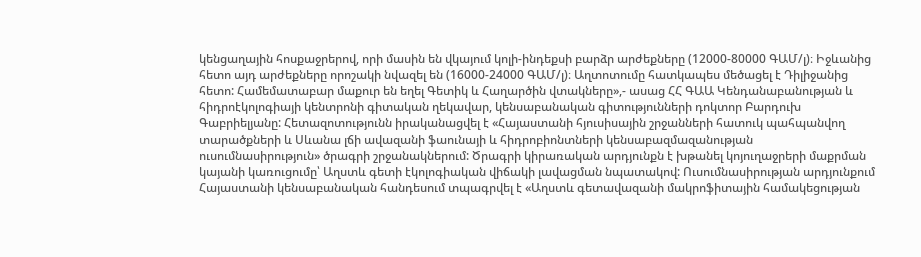կենցաղային հոսքաջրերով, որի մասին են վկայում կոլի-ինդեքսի բարձր արժեքները (12000-80000 ԳԱՄ/լ)։ Իջևանից հետո այդ արժեքները որոշակի նվազել են (16000-24000 ԳԱՄ/լ)։ Աղտոտումը հատկապես մեծացել է Դիլիջանից հետո: Համեմատաբար մաքուր են եղել Գետիկ և Հաղարծին վտակները»,- ասաց ՀՀ ԳԱԱ Կենդանաբանության և հիդրոէկոլոգիայի կենտրոնի գիտական ղեկավար, կենսաբանական գիտությունների դոկտոր Բարդուխ Գաբրիելյանը: Հետազոտությունն իրականացվել է «Հայաստանի հյուսիսային շրջանների հատուկ պահպանվող տարածքների և Սևանա լճի ավազանի ֆաունայի և հիդրոբիոնտների կենսաբազմազանության ուսումնասիրություն» ծրագրի շրջանակներում: Ծրագրի կիրառական արդյունքն է խթանել կոյուղաջրերի մաքրման կայանի կառուցումը՝ Աղստև գետի էկոլոգիական վիճակի լավացման նպատակով: Ուսումնասիրության արդյունքում Հայաստանի կենսաբանական հանդեսում տպագրվել է «Աղստև գետավազանի մակրոֆիտային համակեցության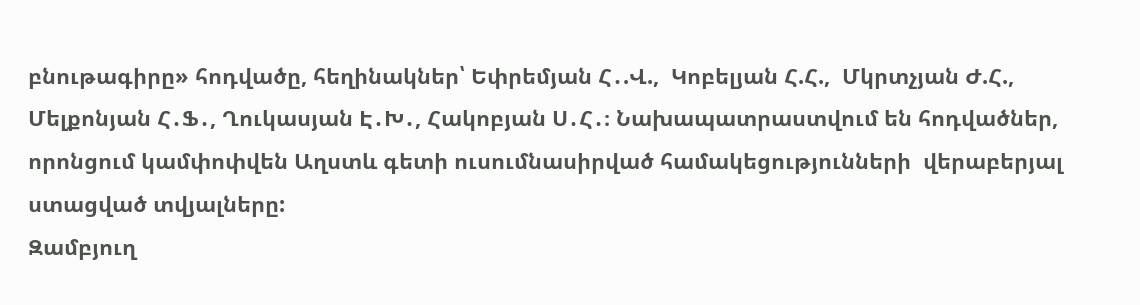բնութագիրը» հոդվածը, հեղինակներ՝ Եփրեմյան Հ․.Վ.,  Կոբելյան Հ.Հ.,  Մկրտչյան Ժ.Հ.,  Մելքոնյան Հ․Ֆ․, Ղուկասյան Է․Խ․, Հակոբյան Ս․Հ․։ Նախապատրաստվում են հոդվածներ, որոնցում կամփոփվեն Աղստև գետի ուսումնասիրված համակեցությունների  վերաբերյալ ստացված տվյալները:
Զամբյուղ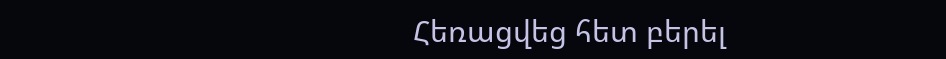Հեռացվեց հետ բերել